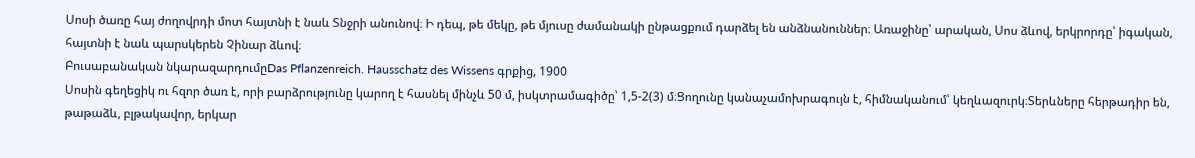Սոսի ծառը հայ ժողովրդի մոտ հայտնի է նաև Տնջրի անունով։ Ի դեպ, թե մեկը, թե մյուսը ժամանակի ընթացքում դարձել են անձնանուններ։ Առաջինը՝ արական, Սոս ձևով, երկրորդը՝ իգական, հայտնի է նաև պարսկերեն Չինար ձևով։
Բուսաբանական նկարազարդումըDas Pflanzenreich. Hausschatz des Wissens գրքից, 1900
Սոսին գեղեցիկ ու հզոր ծառ է, որի բարձրությունը կարող է հասնել մինչև 50 մ, իսկտրամագիծը՝ 1,5-2(3) մ։Ցողունը կանաչամոխրագույն է, հիմնականում՝ կեղևազուրկ։Տերևները հերթադիր են, թաթաձև, բլթակավոր, երկար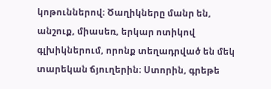կոթուններով։ Ծաղիկները մանր են, անշուք, միասեռ, երկար ոտիկով գլխիկներում, որոնք տեղադրված են մեկ տարեկան ճյուղերին։ Ստորին, գրեթե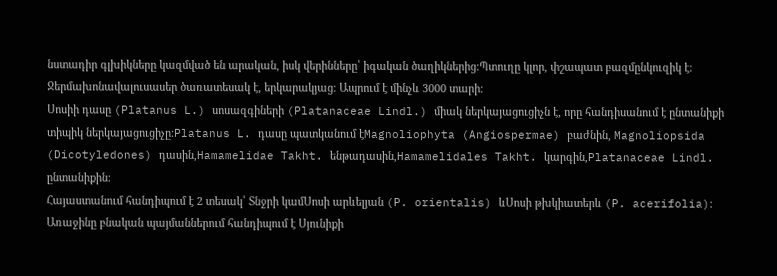նստադիր գլխիկները կազմված են արական, իսկ վերինները՝ իգական ծաղիկներից։Պտուղը կլոր, փշապատ բազմընկուզիկ է։ Ջերմախոնավալուսասեր ծառատեսակ է, երկարակյաց։ Ապրում է մինչև 3000 տարի։
Սոսիի դասը (Platanus L.) սոսազգիների (Platanaceae Lindl.) միակ ներկայացուցիչն է, որը հանդիսանում է ընտանիքի տիպիկ ներկայացուցիչը։Platanus L. դասը պատկանում էMagnoliophyta (Angiospermae) բաժնին, Magnoliopsida (Dicotyledones) դասին,Hamamelidae Takht. ենթադասին,Hamamelidales Takht. կարգին,Platanaceae Lindl. ընտանիքին։
Հայաստանում հանդիպում է 2 տեսակ՝ Տնջրի կամՍոսի արևելյան (P. orientalis) ևՍոսի թխկիատերև (P. acerifolia)։ Առաջինը բնական պայմաններում հանդիպում է Սյունիքի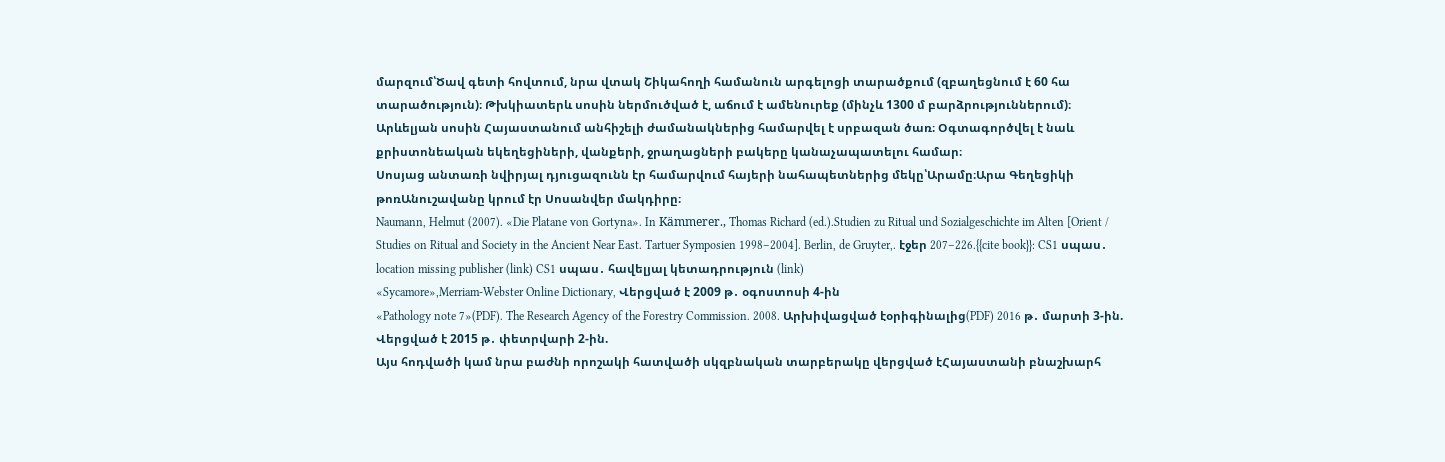մարզում՝Ծավ գետի հովտում, նրա վտակ Շիկահողի համանուն արգելոցի տարածքում (զբաղեցնում է 60 հա տարածություն)։ Թխկիատերև սոսին ներմուծված է, աճում է ամենուրեք (մինչև 1300 մ բարձրություններում)։
Արևելյան սոսին Հայաստանում անհիշելի ժամանակներից համարվել է սրբազան ծառ։ Օգտագործվել է նաև քրիստոնեական եկեղեցիների, վանքերի, ջրաղացների բակերը կանաչապատելու համար։
Սոսյաց անտառի նվիրյալ դյուցազունն էր համարվում հայերի նահապետներից մեկը՝Արամը։Արա Գեղեցիկի թոռԱնուշավանը կրում էր Սոսանվեր մակդիրը։
Naumann, Helmut (2007). «Die Platane von Gortyna». In Kämmerer., Thomas Richard (ed.).Studien zu Ritual und Sozialgeschichte im Alten [Orient / Studies on Ritual and Society in the Ancient Near East. Tartuer Symposien 1998–2004]. Berlin, de Gruyter,. էջեր 207–226.{{cite book}}: CS1 սպաս․ location missing publisher (link) CS1 սպաս․ հավելյալ կետադրություն (link)
«Sycamore»,Merriam-Webster Online Dictionary, Վերցված է 2009 թ․ օգոստոսի 4-ին
«Pathology note 7»(PDF). The Research Agency of the Forestry Commission. 2008. Արխիվացված էօրիգինալից(PDF) 2016 թ․ մարտի 3-ին. Վերցված է 2015 թ․ փետրվարի 2-ին.
Այս հոդվածի կամ նրա բաժնի որոշակի հատվածի սկզբնական տարբերակը վերցված էՀայաստանի բնաշխարհ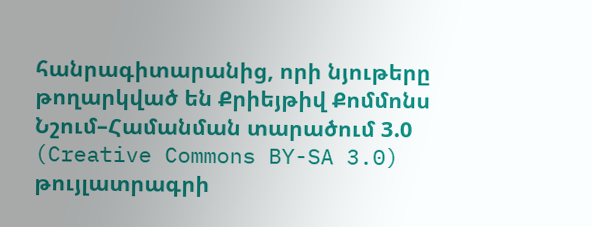հանրագիտարանից, որի նյութերը թողարկված են Քրիեյթիվ Քոմմոնս Նշում–Համանման տարածում 3.0 (Creative Commons BY-SA 3.0) թույլատրագրի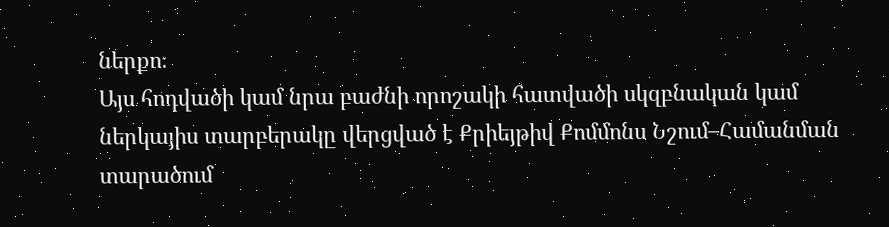ներքո։
Այս հոդվածի կամ նրա բաժնի որոշակի հատվածի սկզբնական կամ ներկայիս տարբերակը վերցված է Քրիեյթիվ Քոմմոնս Նշում–Համանման տարածում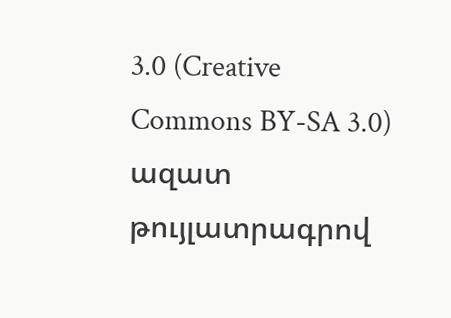3.0 (Creative Commons BY-SA 3.0) ազատ թույլատրագրով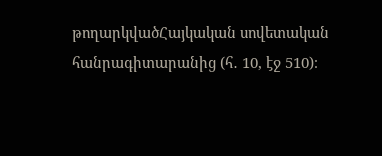թողարկվածՀայկական սովետական հանրագիտարանից (հ․ 10, էջ 510)։